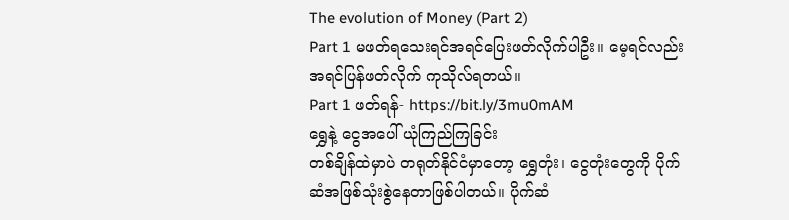The evolution of Money (Part 2)
Part 1 မဖတ်ရသေးရင်အရင်ပြေးဖတ်လိုက်ပါဦး။ မေ့ရင်လည်းအရင်ပြန်ဖတ်လိုက် ကုသိုလ်ရတယ်။
Part 1 ဖတ်ရန်- https://bit.ly/3mu0mAM
ရွှေနဲ့ ငွေအပေါ် ယုံကြည်ကြခြင်း
တစ်ချိန်ထဲမှာပဲ တရုတ်နိုင်ငံမှာတော့ ရွှေတုံး၊ ငွေတုံးတွေကို ပိုက်ဆံအဖြစ်သုံးစွဲနေတာဖြစ်ပါတယ်။ ပိုက်ဆံ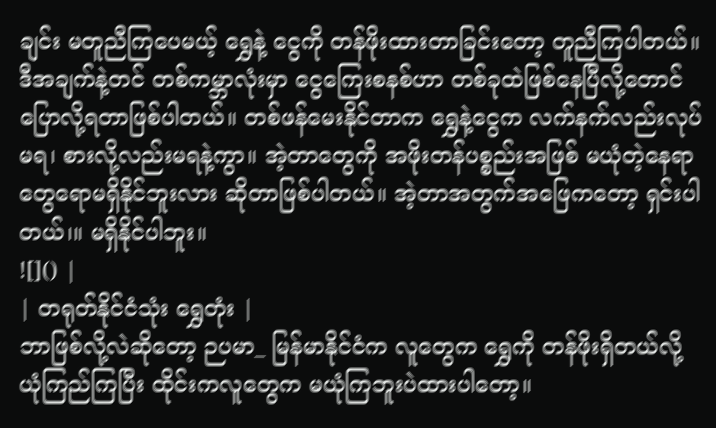ချင်း မတူညီကြပေမယ့် ရွှေနဲ့ ငွေကို တန်ဖိုးထားတာခြင်းတော့ တူညီကြပါတယ်။ ဒီအချက်နဲ့တင် တစ်ကမ္ဘာလုံးမှာ ငွေကြေးစနစ်ဟာ တစ်ခုထဲဖြစ်နေပြီလို့တောင်ပြောလို့ရတာဖြစ်ပါတယ်။ တစ်ဖန်မေးနိုင်တာက ရွှေနဲ့ငွေက လက်နက်လည်းလုပ်မရ၊ စားလို့လည်းမရနဲ့ကွာ။ အဲ့တာတွေကို အဖိုးတန်ပစ္စည်းအဖြစ် မယုံတဲ့နေရာတွေရောမရှိနိုင်ဘူးလား ဆိုတာဖြစ်ပါတယ်။ အဲ့တာအတွက်အဖြေကတော့ ရှင်းပါတယ်၊။ မရှိနိုင်ပါဘူး။
![]() |
| တရုတ်နိုင်ငံသုံး ရွှေတုံး |
ဘာဖြစ်လို့လဲဆိုတော့ ဉပမာ_ မြန်မာနိုင်ငံက လူတွေက ရွှေကို တန်ဖိုးရှိတယ်လို့ ယုံကြည်ကြပြီး ထိုင်းကလူတွေက မယုံကြဘူးပဲထားပါတော့။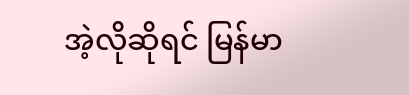အဲ့လိုဆိုရင် မြန်မာ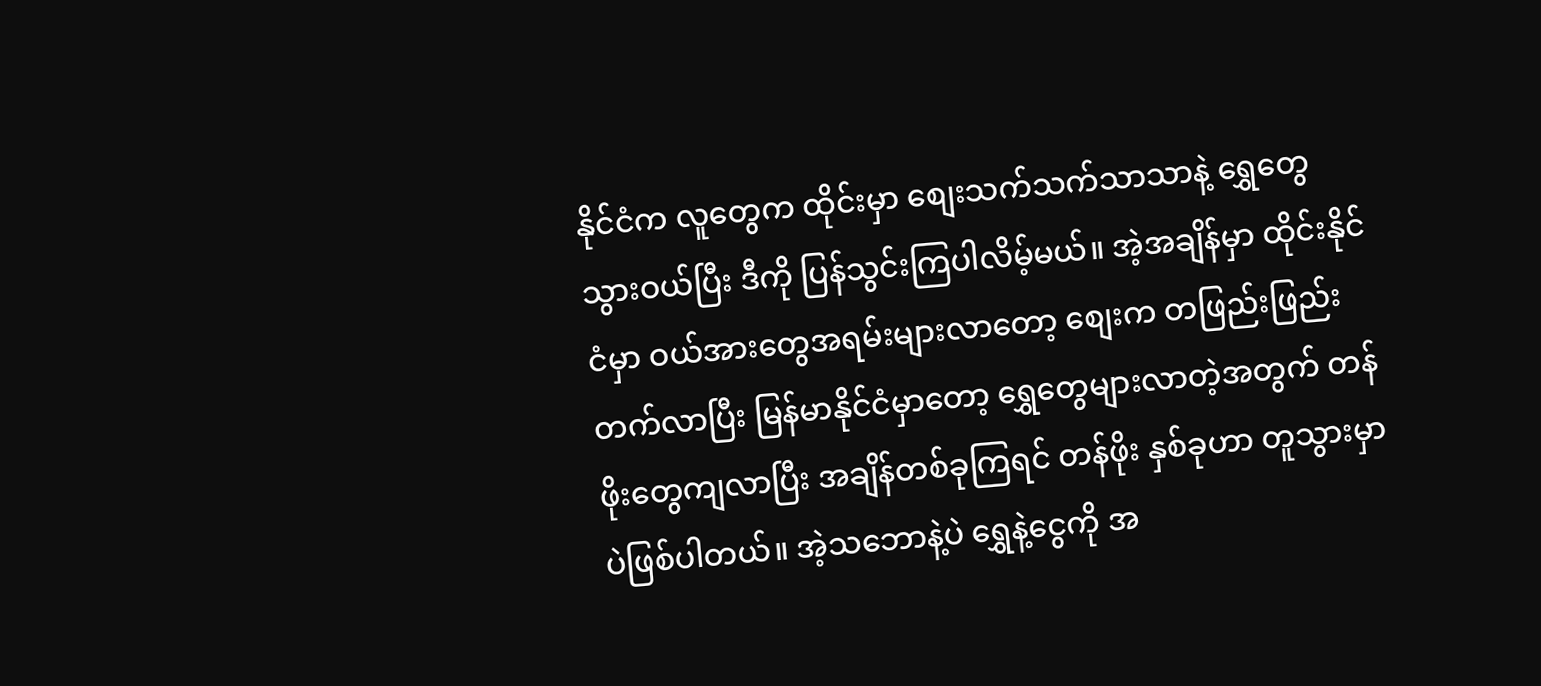နိုင်ငံက လူတွေက ထိုင်းမှာ စျေးသက်သက်သာသာနဲ့ ရွှေတွေသွားဝယ်ပြီး ဒီကို ပြန်သွင်းကြပါလိမ့်မယ်။ အဲ့အချိန်မှာ ထိုင်းနိုင်ငံမှာ ဝယ်အားတွေအရမ်းများလာတော့ စျေးက တဖြည်းဖြည်းတက်လာပြီး မြန်မာနိုင်ငံမှာတော့ ရွှေတွေများလာတဲ့အတွက် တန်ဖိုးတွေကျလာပြီး အချိန်တစ်ခုကြရင် တန်ဖိုး နှစ်ခုဟာ တူသွားမှာပဲဖြစ်ပါတယ်။ အဲ့သဘောနဲ့ပဲ ရွှေနဲ့ငွေကို အ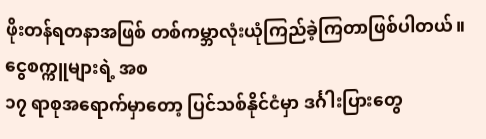ဖိုးတန်ရတနာအဖြစ် တစ်ကမ္ဘာလုံးယုံကြည်ခဲ့ကြတာဖြစ်ပါတယ်။
ငွေစက္ကူများရဲ့ အစ
၁၇ ရာစုအရောက်မှာတော့ ပြင်သစ်နိုင်ငံမှာ ဒင်္ဂါးပြားတွေ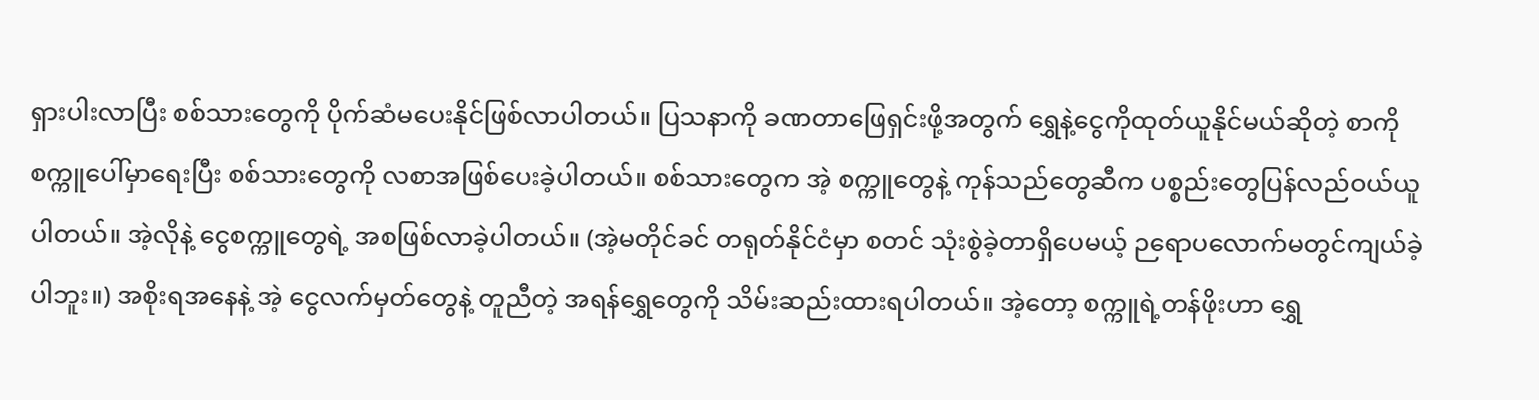ရှားပါးလာပြီး စစ်သားတွေကို ပိုက်ဆံမပေးနိုင်ဖြစ်လာပါတယ်။ ပြသနာကို ခဏတာဖြေရှင်းဖို့အတွက် ရွှေနဲ့ငွေကိုထုတ်ယူနိုင်မယ်ဆိုတဲ့ စာကို စက္ကူပေါ်မှာရေးပြီး စစ်သားတွေကို လစာအဖြစ်ပေးခဲ့ပါတယ်။ စစ်သားတွေက အဲ့ စက္ကူတွေနဲ့ ကုန်သည်တွေဆီက ပစ္စည်းတွေပြန်လည်ဝယ်ယူပါတယ်။ အဲ့လိုနဲ့ ငွေစက္ကူတွေရဲ့ အစဖြစ်လာခဲ့ပါတယ်။ (အဲ့မတိုင်ခင် တရုတ်နိုင်ငံမှာ စတင် သုံးစွဲခဲ့တာရှိပေမယ့် ဉရောပလောက်မတွင်ကျယ်ခဲ့ပါဘူး။) အစိုးရအနေနဲ့ အဲ့ ငွေလက်မှတ်တွေနဲ့ တူညီတဲ့ အရန်ရွှေတွေကို သိမ်းဆည်းထားရပါတယ်။ အဲ့တော့ စက္ကူရဲ့တန်ဖိုးဟာ ရွှေ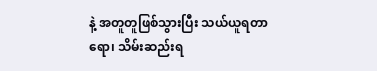နဲ့ အတူတူဖြစ်သွားပြီး သယ်ယူရတာရော၊ သိမ်းဆည်းရ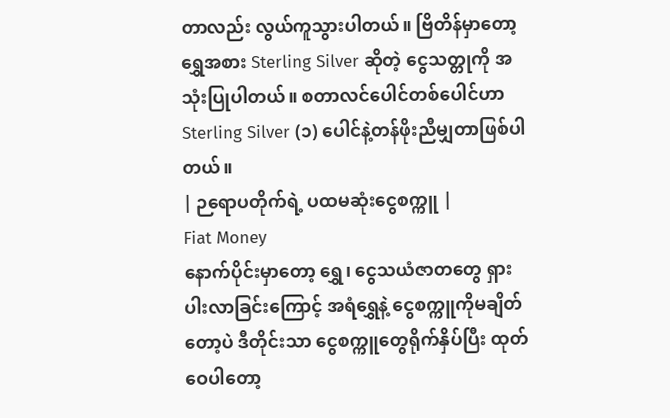တာလည်း လွယ်ကူသွားပါတယ်။ ဗြိတိန်မှာတော့ ရွှေအစား Sterling Silver ဆိုတဲ့ ငွေသတ္တုကို အသုံးပြုပါတယ်။ စတာလင်ပေါင်တစ်ပေါင်ဟာ Sterling Silver (၁) ပေါင်နဲ့တန်ဖိုးညီမျှတာဖြစ်ပါတယ်။
| ဉရောပတိုက်ရဲ့ ပထမဆုံးငွေစက္ကူ |
Fiat Money
နောက်ပိုင်းမှာတော့ ရွှေ၊ ငွေသယံဇာတတွေ ရှားပါးလာခြင်းကြောင့် အရံရွှေနဲ့ ငွေစက္ကူကိုမချိတ်တော့ပဲ ဒီတိုင်းသာ ငွေစက္ကူတွေရိုက်နှိပ်ပြီး ထုတ်ဝေပါတော့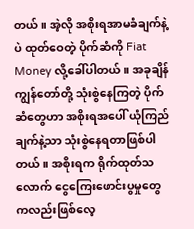တယ်။ အဲ့လို အစိုးရအာမခံချက်နဲ့ပဲ ထုတ်ဝေတဲ့ ပိုက်ဆံကို Fiat Money လို့ခေါ်ပါတယ်။ အခုချိန်ကျွန်တော်တို့ သုံးစွဲနေကြတဲ့ ပိုက်ဆံတွေဟာ အစိုးရအပေါ် ယုံကြည်ချက်နဲ့သာ သုံးစွဲနေရတာဖြစ်ပါတယ်။ အစိုးရက ရိုက်ထုတ်သလောက် ငွေကြေးဖောင်းပွမှုတွေကလည်းဖြစ်လေ့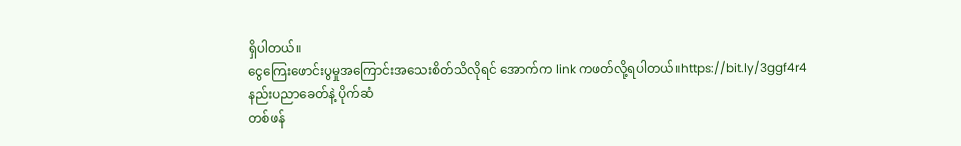ရှိပါတယ်။
ငွေကြေးဖောင်းပွမှုအကြောင်းအသေးစိတ်သိလိုရင် အောက်က link ကဖတ်လို့ရပါတယ်။https://bit.ly/3ggf4r4
နည်းပညာခေတ်နဲ့ ပိုက်ဆံ
တစ်ဖန်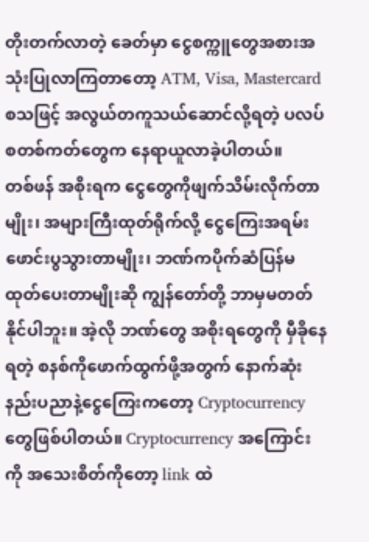တိုးတက်လာတဲ့ ခေတ်မှာ ငွေစက္ကူတွေအစားအသုံးပြုလာကြတာတော့ ATM, Visa, Mastercard စသဖြင့် အလွယ်တကူသယ်ဆောင်လို့ရတဲ့ ပလပ်စတစ်ကတ်တွေက နေရာယူလာခဲ့ပါတယ်။
တစ်ဖန် အစိုးရက ငွေတွေကိုဖျက်သိမ်းလိုက်တာမျိုး၊ အများကြီးထုတ်ရိုက်လို့ ငွေကြေးအရမ်းဖောင်းပွသွားတာမျိုး၊ ဘဏ်ကပိုက်ဆံပြန်မထုတ်ပေးတာမျိုးဆို ကျွန်တော်တို့ ဘာမှမတတ်နိုင်ပါဘူး။ အဲ့လို ဘဏ်တွေ အစိုးရတွေကို မှီခိုနေရတဲ့ စနစ်ကိုဖောက်ထွက်ဖို့အတွက် နောက်ဆုံးနည်းပညာနဲ့ငွေကြေးကတော့ Cryptocurrency တွေဖြစ်ပါတယ်။ Cryptocurrency အကြောင်းကို အသေးစိတ်ကိုတော့ link ထဲ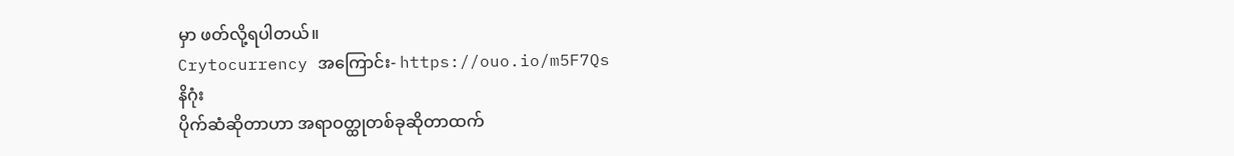မှာ ဖတ်လို့ရပါတယ်။
Crytocurrency အကြောင်း- https://ouo.io/m5F7Qs
နိဂုံး
ပိုက်ဆံဆိုတာဟာ အရာဝတ္ထုတစ်ခုဆိုတာထက်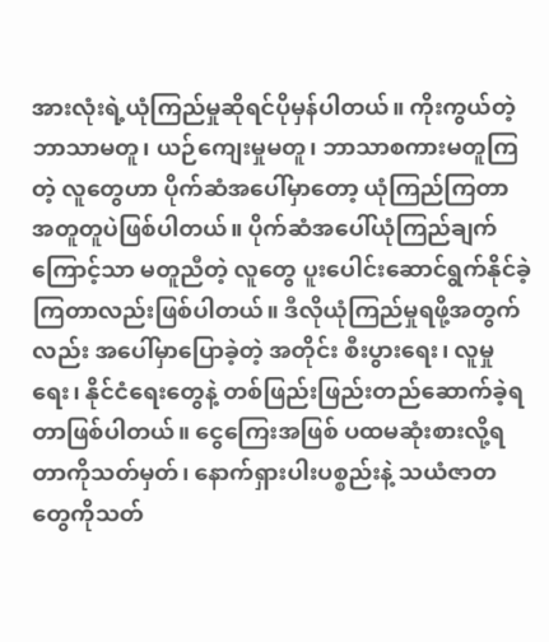အားလုံးရဲ့ယုံကြည်မှုဆိုရင်ပိုမှန်ပါတယ်။ ကိုးကွယ်တဲ့ဘာသာမတူ၊ ယဉ်ကျေးမှုမတူ၊ ဘာသာစကားမတူကြတဲ့ လူတွေဟာ ပိုက်ဆံအပေါ်မှာတော့ ယုံကြည်ကြတာ အတူတူပဲဖြစ်ပါတယ်။ ပိုက်ဆံအပေါ်ယုံကြည်ချက်ကြောင့်သာ မတူညီတဲ့ လူတွေ ပူးပေါင်းဆောင်ရွက်နိုင်ခဲ့ကြတာလည်းဖြစ်ပါတယ်။ ဒီလိုယုံကြည်မှုရဖို့အတွက်လည်း အပေါ်မှာပြောခဲ့တဲ့ အတိုင်း စီးပွားရေး၊ လူမှုရေး၊ နိုင်ငံရေးတွေနဲ့ တစ်ဖြည်းဖြည်းတည်ဆောက်ခဲ့ရတာဖြစ်ပါတယ်။ ငွေကြေးအဖြစ် ပထမဆုံးစားလို့ရတာကိုသတ်မှတ်၊ နောက်ရှားပါးပစ္စည်းနဲ့ သယံဇာတတွေကိုသတ်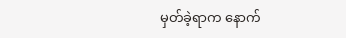မှတ်ခဲ့ရာက နောက်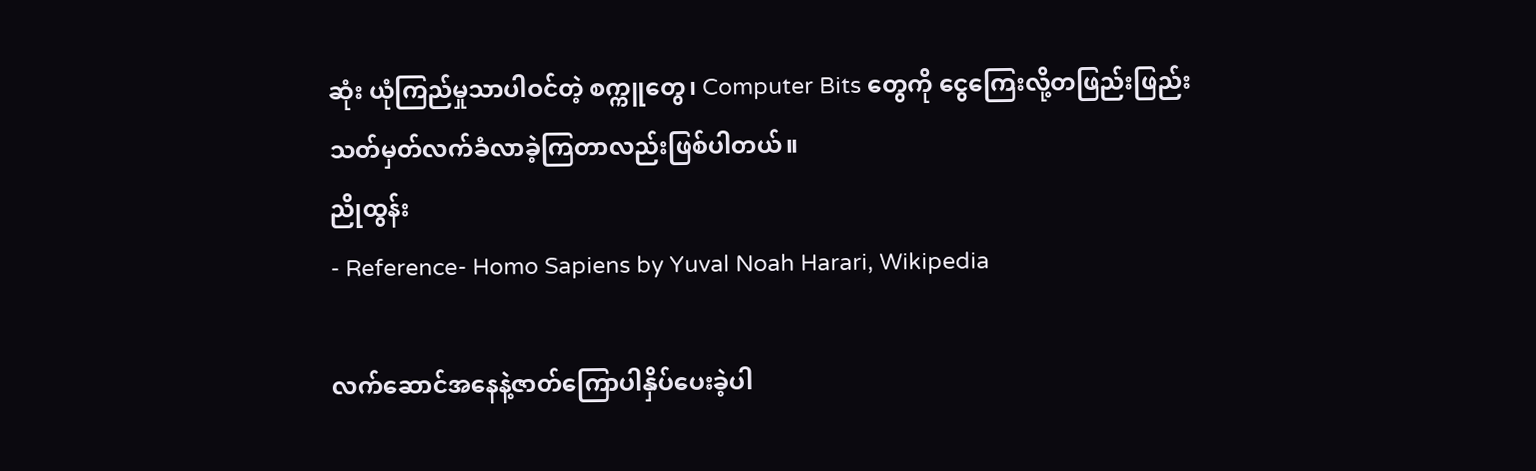ဆုံး ယုံကြည်မှုသာပါဝင်တဲ့ စက္ကူတွေ၊ Computer Bits တွေကို ငွေကြေးလို့တဖြည်းဖြည်းသတ်မှတ်လက်ခံလာခဲ့ကြတာလည်းဖြစ်ပါတယ်။
ညိုထွန်း
- Reference- Homo Sapiens by Yuval Noah Harari, Wikipedia

လက်ဆောင်အနေနဲ့ဇာတ်ကြောပါနှိပ်ပေးခဲ့ပါ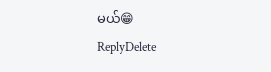မယ်😁
ReplyDelete